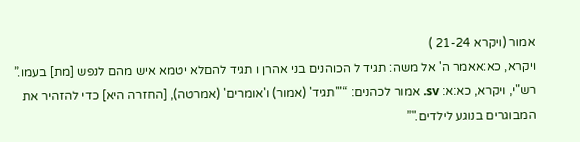אמור (ויקרא 21-24 )
ויקרא, כא:אאמר ה' אל משה: תגיד ל הכוהנים בני אהרן ו תגיד להםלא יטמא איש מהם לנפש [מת] בעמו.”
רש"י, ויקרא, כא:א: sv. אמור לכהנים: “"'תגיד' (אמור) ו'אומרים' (אמרטה), [החזרה היא] כדי להזהיר את המבוגרים בנוגע לילדים."”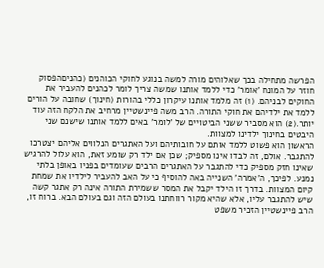הפרשה מתחילה בכך שאלוהים מורה למשה בנוגע לחוקי הכוהנים (כהניםהפסוק חוזר על המונח 'אומר' כדי ללמד אותנו שמשה צריך לומר לכהנים להעביר את החוקים לבניהם. (1) זה מלמד אותנו עיקרון כללי בהורות (חינוך) שחובה על הורים ללמד את ילדיהם את חוקי התורה. הרב משה פיינשטיין מרחיב את הלקח הזה עוד יותר.(2) הוא מסביר ששני הביטויים של 'לומר' באים ללמד אותנו שישנם שני היבטים בחינוך ילדינו למצוות.
הראשון הוא פשוט ללמד אותם על חובותיהם ועל האתגרים הנלווים אליהם יצטרכו להתגבר. אולם, זה לבדו אינו מספיק; שכן אם ילד רק שומע זאת, הוא עלול להרגיש שאינו חזק מספיק כדי להתגבר על האתגרים הרבים שעומדים בפניו באופן בלתי נמנע. לפיכך, ה'אמרה' השנייה באה להוסיף כי על האב להעביר לילדיו את שמחת קיום המצוות. בדרך זו הילד יקבל את המסר ששמירת התורה אינה רק אתגר קשה שיש להתגבר עליו, אלא שהיא מקור רווחתנו בעולם הזה וגם בעולם הבא. ברוח זו, הרב פיינשטיין הזכיר משפט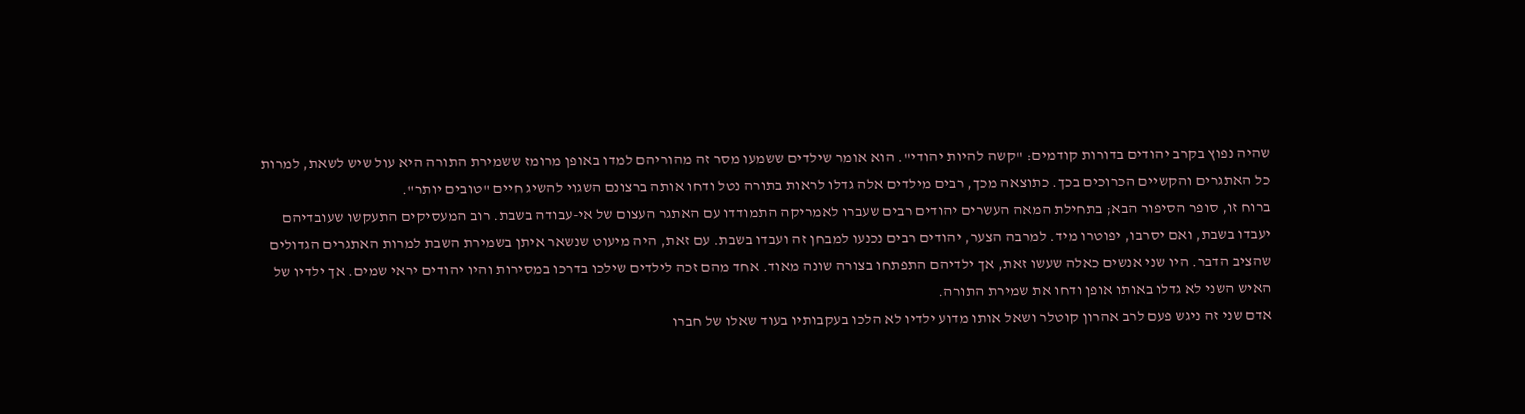שהיה נפוץ בקרב יהודים בדורות קודמים: "קשה להיות יהודי". הוא אומר שילדים ששמעו מסר זה מהוריהם למדו באופן מרומז ששמירת התורה היא עול שיש לשאת, למרות כל האתגרים והקשיים הכרוכים בכך. כתוצאה מכך, רבים מילדים אלה גדלו לראות בתורה נטל ודחו אותה ברצונם השגוי להשיג חיים "טובים יותר".
ברוח זו, סופר הסיפור הבא; בתחילת המאה העשרים יהודים רבים שעברו לאמריקה התמודדו עם האתגר העצום של אי-עבודה בשבת. רוב המעסיקים התעקשו שעובדיהם יעבדו בשבת, ואם יסרבו, יפוטרו מיד. למרבה הצער, יהודים רבים נכנעו למבחן זה ועבדו בשבת. עם זאת, היה מיעוט שנשאר איתן בשמירת השבת למרות האתגרים הגדולים שהציב הדבר. היו שני אנשים כאלה שעשו זאת, אך ילדיהם התפתחו בצורה שונה מאוד. אחד מהם זכה לילדים שילכו בדרכו במסירות והיו יהודים יראי שמים. אך ילדיו של האיש השני לא גדלו באותו אופן ודחו את שמירת התורה.
אדם שני זה ניגש פעם לרב אהרון קוטלר ושאל אותו מדוע ילדיו לא הלכו בעקבותיו בעוד שאלו של חברו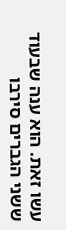עשו זאת. הוא ענה שבעוד ששני הגברים סירבו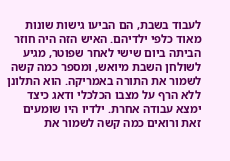לעבוד בשבת, הם הביעו גישות שונות מאוד כלפי ילדיהם. האיש הזה היה חוזר הביתה ביום שישי לאחר שפוטר, מגיע לשולחן השבת מיואש, ומספר כמה קשה לשמור את התורה באמריקה. הוא התלונן ללא הרף על מצבו הכלכלי ודאג כיצד ימצא עבודה אחרת. ילדיו היו שומעים זאת ורואים כמה קשה לשמור את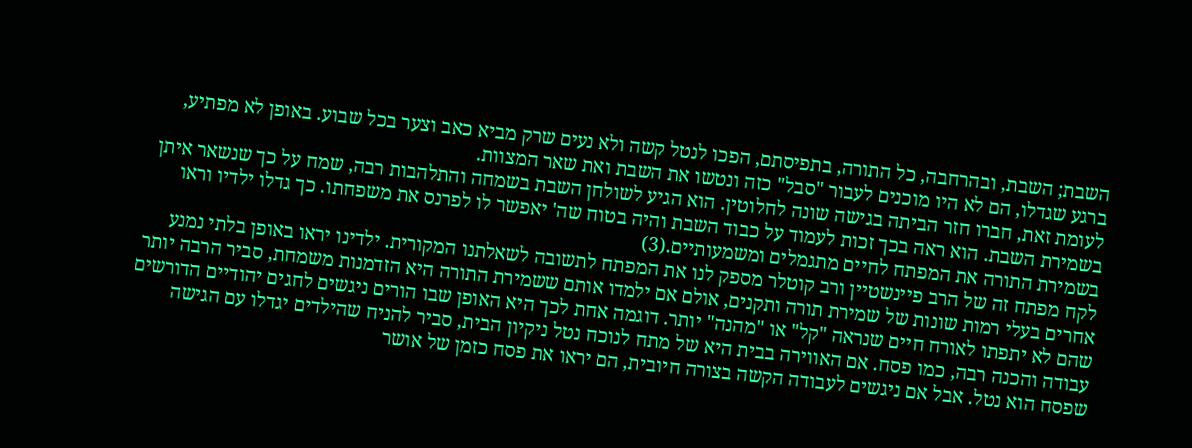השבת; השבת, ובהרחבה, כל התורה, בתפיסתם, הפכו לנטל קשה ולא נעים שרק מביא כאב וצער בכל שבוע. באופן לא מפתיע, ברגע שגדלו, הם לא היו מוכנים לעבור "סבל" כזה ונטשו את השבת ואת שאר המצוות.
לעומת זאת, חברו חזר הביתה בגישה שונה לחלוטין. הוא הגיע לשולחן השבת בשמחה והתלהבות רבה, שמח על כך שנשאר איתן בשמירת השבת. הוא ראה בכך זכות לעמוד על כבוד השבת והיה בטוח שה' יאפשר לו לפרנס את משפחתו. כך גדלו ילדיו וראו בשמירת התורה את המפתח לחיים מתגמלים ומשמעותיים.(3)
לקח מפתח זה של הרב פיינשטיין ורב קוטלר מספק לנו את המפתח לתשובה לשאלתנו המקורית. ילדינו יראו באופן בלתי נמנע אחרים בעלי רמות שונות של שמירת תורה ותקנים, אולם אם ילמדו אותם ששמירת התורה היא הזדמנות משמחת, סביר הרבה יותר שהם לא יתפתו לאורח חיים שנראה "קל" או "מהנה" יותר. דוגמה אחת לכך היא האופן שבו הורים ניגשים לחגים יהודיים הדורשים עבודה והכנה רבה, כמו פסח. אם האווירה בבית היא של מתח לנוכח נטל ניקיון הבית, סביר להניח שהילדים יגדלו עם הגישה שפסח הוא נטל. אבל אם ניגשים לעבודה הקשה בצורה חיובית, הם יראו את פסח כזמן של אושר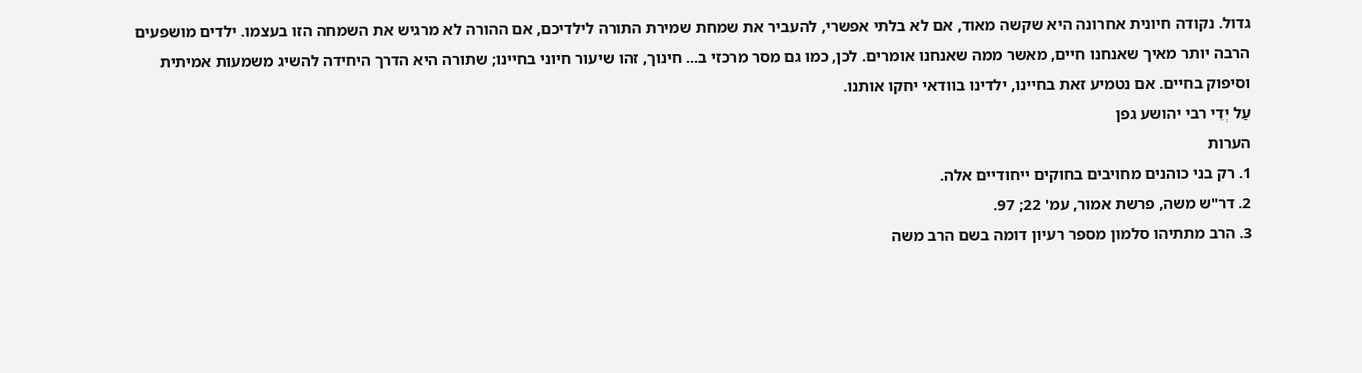גדול. נקודה חיונית אחרונה היא שקשה מאוד, אם לא בלתי אפשרי, להעביר את שמחת שמירת התורה לילדיכם, אם ההורה לא מרגיש את השמחה הזו בעצמו. ילדים מושפעים הרבה יותר מאיך שאנחנו חיים, מאשר ממה שאנחנו אומרים. לכן, כמו גם מסר מרכזי ב... חינוך, זהו שיעור חיוני בחיינו; שתורה היא הדרך היחידה להשיג משמעות אמיתית וסיפוק בחיים. אם נטמיע זאת בחיינו, ילדינו בוודאי יחקו אותנו.
עַל יְדֵי רבי יהושע גפן
הערות
1. רק בני כוהנים מחויבים בחוקים ייחודיים אלה.
2. דר"ש משה, פרשת אמור, עמ' 22; 97.
3. הרב מתתיהו סלמון מספר רעיון דומה בשם הרב משה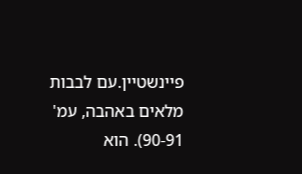פיינשטיין.עם לבבות מלאים באהבה, עמ' 90-91). הוא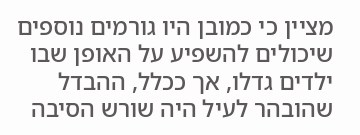מציין כי כמובן היו גורמים נוספים שיכולים להשפיע על האופן שבו ילדים גדלו, אך ככלל, ההבדל שהובהר לעיל היה שורש הסיבה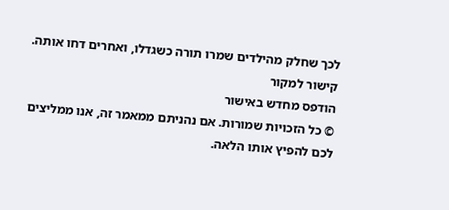לכך שחלק מהילדים שמרו תורה כשגדלו, ואחרים דחו אותה.
קישור למקור
הודפס מחדש באישור
© כל הזכויות שמורות. אם נהניתם ממאמר זה, אנו ממליצים לכם להפיץ אותו הלאה.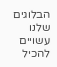הבלוגים שלנו עשויים להכיל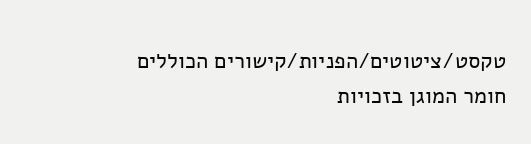טקסט/ציטוטים/הפניות/קישורים הכוללים חומר המוגן בזכויות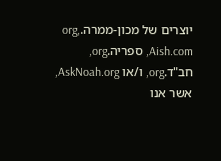יוצרים של מכון-ממרה.org, Aish.com, ספריה.org, חב"ד.org, ו/או AskNoah.org, אשר אנו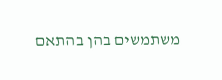משתמשים בהן בהתאם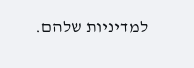למדיניות שלהם.